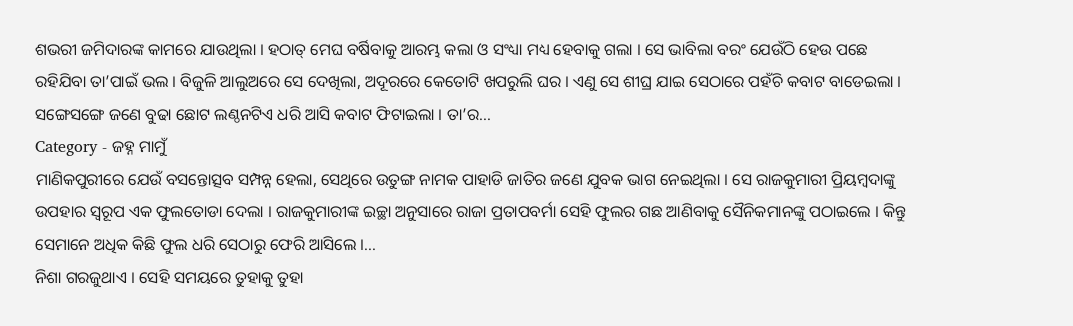ଶଭରୀ ଜମିଦାରଙ୍କ କାମରେ ଯାଉଥିଲା । ହଠାତ୍ ମେଘ ବର୍ଷିବାକୁ ଆରମ୍ଭ କଲା ଓ ସଂଧ୍ୟା ମଧ୍ୟ ହେବାକୁ ଗଲା । ସେ ଭାବିଲା ବରଂ ଯେଉଁଠି ହେଉ ପଛେ ରହିଯିବା ତା’ପାଇଁ ଭଲ । ବିଜୁଳି ଆଲୁଅରେ ସେ ଦେଖିଲା, ଅଦୂରରେ କେତୋଟି ଖପରୁଲି ଘର । ଏଣୁ ସେ ଶୀଘ୍ର ଯାଇ ସେଠାରେ ପହଁଚି କବାଟ ବାଡେଇଲା । ସଙ୍ଗେସଙ୍ଗେ ଜଣେ ବୁଢା ଛୋଟ ଲଣ୍ଠନଟିଏ ଧରି ଆସି କବାଟ ଫିଟାଇଲା । ତା’ର...
Category - ଜହ୍ନ ମାମୁଁ
ମାଣିକପୁରୀରେ ଯେଉଁ ବସନ୍ତୋତ୍ସବ ସମ୍ପନ୍ନ ହେଲା, ସେଥିରେ ଉତୁଙ୍ଗ ନାମକ ପାହାଡି ଜାତିର ଜଣେ ଯୁବକ ଭାଗ ନେଇଥିଲା । ସେ ରାଜକୁମାରୀ ପ୍ରିୟମ୍ବଦାଙ୍କୁ ଉପହାର ସ୍ୱରୂପ ଏକ ଫୁଲତୋଡା ଦେଲା । ରାଜକୁମାରୀଙ୍କ ଇଚ୍ଛା ଅନୁସାରେ ରାଜା ପ୍ରତାପବର୍ମା ସେହି ଫୁଲର ଗଛ ଆଣିବାକୁ ସୈନିକମାନଙ୍କୁ ପଠାଇଲେ । କିନ୍ତୁ ସେମାନେ ଅଧିକ କିଛି ଫୁଲ ଧରି ସେଠାରୁ ଫେରି ଆସିଲେ ।...
ନିଶା ଗରଜୁଥାଏ । ସେହି ସମୟରେ ତୁହାକୁ ତୁହା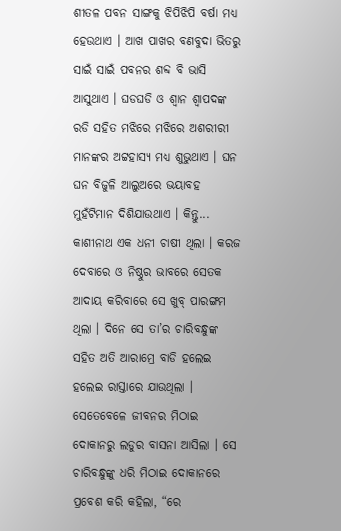ଶୀତଳ ପବନ ସାଙ୍ଗକୁ ଝିପିଝିପି ବର୍ଷା ମଧ୍ୟ ହେଉଥାଏ । ଆଖ ପାଖର ବଣବୁଦା ଭିତରୁ ସାଇଁ ସାଇଁ ପବନର ଶବ୍ଦ ବି ଭାସି ଆସୁଥାଏ । ଘଡଘଡି ଓ ଶ୍ୱାନ ଶ୍ୱାପଦଙ୍କ ରଡି ସହିତ ମଝିରେ ମଝିରେ ଅଶରୀରୀ ମାନଙ୍କର ଅଟ୍ଟହାସ୍ୟ ମଧ୍ୟ ଶୁଭୁଥାଏ । ଘନ ଘନ ବିଜୁଳି ଆଲୁଅରେ ଭୟାବହ ମୁହଁଟିମାନ ଦିଶିଯାଉଥାଏ । କିନ୍ତୁ...
କାଶୀନାଥ ଏକ ଧନୀ ଚାଷୀ ଥିଲା । କରଜ ଦେବାରେ ଓ ନିଷ୍ଠୁର ଭାବରେ ସେତକ ଆଦାୟ କରିବାରେ ସେ ଖୁବ୍ ପାରଙ୍ଗମ ଥିଲା । ଦିନେ ସେ ତା’ର ଚାରିବନ୍ଧୁଙ୍କ ସହିତ ଅତି ଆରାମ୍ରେ ବାଡି ହଲେଇ ହଲେଇ ରାସ୍ତାରେ ଯାଉଥିଲା । ସେତେବେଳେ ଜୀବନର ମିଠାଇ ଦୋକାନରୁ ଲଡୁର ବାସନା ଆସିଲା । ସେ ଚାରିବନ୍ଧୁଙ୍କୁ ଧରି ମିଠାଇ ଦୋକାନରେ ପ୍ରବେଶ କରି କହିଲା, “ରେ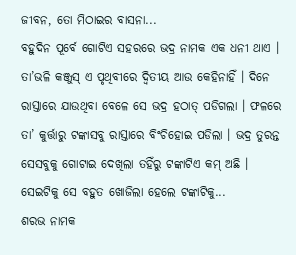ଜୀବନ, ତୋ ମିଠାଇର ବାସନା...
ବହୁଦିନ ପୂର୍ବେ ଗୋଟିଏ ସହରରେ ଭଦ୍ର ନାମକ ଏକ ଧନୀ ଥାଏ । ତା’ଭଳି କଞ୍ଜୁସ୍ ଏ ପୃଥିବୀରେ ଦ୍ୱିତୀୟ ଆଉ କେହିନାହିଁ । ଦିନେ ରାସ୍ତାରେ ଯାଉଥିବା ବେଳେ ସେ ଭଦ୍ର ହଠାତ୍ ପଡିଗଲା । ଫଳରେ ତା’ କୁର୍ତ୍ତାରୁ ଟଙ୍କାସବୁ ରାସ୍ତାରେ ବିଂଚିହୋଇ ପଡିଲା । ଭଦ୍ର ତୁରନ୍ତ ସେସବୁକୁ ଗୋଟାଇ ଦେଖିଲା ତହିଁରୁ ଟଙ୍କାଟିଏ କମ୍ ଅଛି । ସେଇଟିକୁ ସେ ବହୁତ ଖୋଜିଲା ହେଲେ ଟଙ୍କାଟିକୁ...
ଶରଭ ନାମକ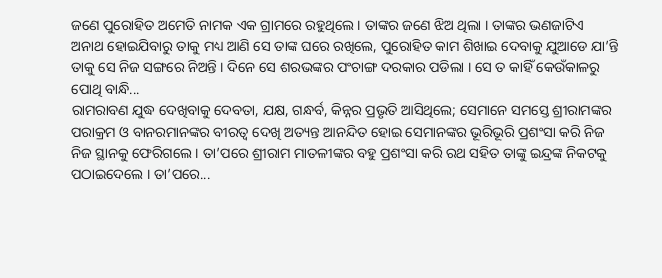ଜଣେ ପୁରୋହିତ ଅମେତି ନାମକ ଏକ ଗ୍ରାମରେ ରହୁଥିଲେ । ତାଙ୍କର ଜଣେ ଝିଅ ଥିଲା । ତାଙ୍କର ଭଣଜାଟିଏ ଅନାଥ ହୋଇଯିବାରୁ ତାକୁ ମଧ୍ୟ ଆଣି ସେ ତାଙ୍କ ଘରେ ରଖିଲେ, ପୁରୋହିତ କାମ ଶିଖାଇ ଦେବାକୁ ଯୁଆଡେ ଯା’ନ୍ତି ତାକୁ ସେ ନିଜ ସଙ୍ଗରେ ନିଅନ୍ତି । ଦିନେ ସେ ଶରଭଙ୍କର ପଂଚାଙ୍ଗ ଦରକାର ପଡିଲା । ସେ ତ କାହିଁ କେଉଁକାଳରୁ ପୋଥି ବାନ୍ଧି...
ରାମରାବଣ ଯୁଦ୍ଧ ଦେଖିବାକୁ ଦେବତା, ଯକ୍ଷ, ଗନ୍ଧର୍ବ, କିନ୍ନର ପ୍ରଭୃତି ଆସିଥିଲେ; ସେମାନେ ସମସ୍ତେ ଶ୍ରୀରାମଙ୍କର ପରାକ୍ରମ ଓ ବାନରମାନଙ୍କର ବୀରତ୍ୱ ଦେଖି ଅତ୍ୟନ୍ତ ଆନନ୍ଦିତ ହୋଇ ସେମାନଙ୍କର ଭୂରିଭୂରି ପ୍ରଶଂସା କରି ନିଜ ନିଜ ସ୍ଥାନକୁ ଫେରିଗଲେ । ତା’ପରେ ଶ୍ରୀରାମ ମାତଳୀଙ୍କର ବହୁ ପ୍ରଶଂସା କରି ରଥ ସହିତ ତାଙ୍କୁ ଇନ୍ଦ୍ରଙ୍କ ନିକଟକୁ ପଠାଇଦେଲେ । ତା’ପରେ...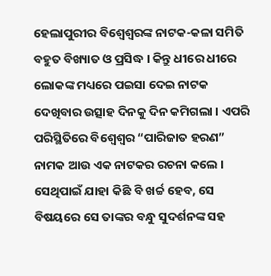ହେଲାପୁରୀର ବିଶ୍ୱେଶ୍ୱରଙ୍କ ନାଟକ-କଳା ସମିତି ବହୁତ ବିଖ୍ୟାତ ଓ ପ୍ରସିଦ୍ଧ । କିନ୍ତୁ ଧୀରେ ଧୀରେ ଲୋକଙ୍କ ମଧ୍ୟରେ ପଇସା ଦେଇ ନାଟକ ଦେଖିବାର ଉତ୍ସାହ ଦିନକୁ ଦିନ କମିଗଲା । ଏପରି ପରିସ୍ଥିତିରେ ବିଶ୍ୱେଶ୍ୱର “ପାରିଜାତ ହରଣ” ନାମକ ଆଉ ଏକ ନାଟକର ରଚନା କଲେ । ସେଥିପାଇଁ ଯାହା କିଛି ବି ଖର୍ଚ୍ଚ ହେବ, ସେ ବିଷୟରେ ସେ ତାଙ୍କର ବନ୍ଧୁ ସୁଦର୍ଶନଙ୍କ ସହ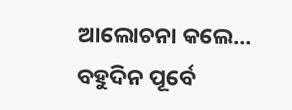ଆଲୋଚନା କଲେ...
ବହୁଦିନ ପୂର୍ବେ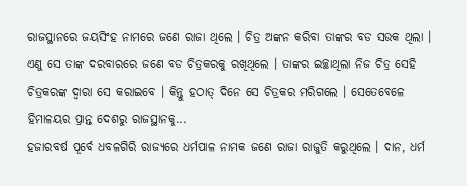ରାଜସ୍ଥାନରେ ଜୟସିଂହ ନାମରେ ଜଣେ ରାଜା ଥିଲେ । ଚିତ୍ର ଅଙ୍କନ କରିବା ତାଙ୍କର ବଡ ସଉକ ଥିଲା । ଏଣୁ ସେ ତାଙ୍କ ଦରବାରରେ ଜଣେ ବଡ ଚିତ୍ରକରକୁ ରଖିଥିଲେ । ତାଙ୍କର ଇଚ୍ଛାଥିଲା ନିଜ ଚିତ୍ର ସେହି ଚିତ୍ରକରଙ୍କ ଦ୍ୱାରା ସେ କରାଇବେ । କିନ୍ତୁ ହଠାତ୍ ଦିନେ ସେ ଚିତ୍ରକର ମରିଗଲେ । ସେତେବେଳେ ହିମାଳୟର ପ୍ରାନ୍ତ ଦେଶରୁ ରାଜସ୍ଥାନକୁ...
ହଜାରବର୍ଷ ପୂର୍ବେ ଧବଳଗିରି ରାଜ୍ୟରେ ଧର୍ମପାଳ ନାମକ ଜଣେ ରାଜା ରାଜୁତି କରୁଥିଲେ । ଦାନ, ଧର୍ମ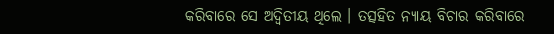କରିବାରେ ସେ ଅଦ୍ୱିତୀୟ ଥିଲେ । ତତ୍ସହିତ ନ୍ୟାୟ ବିଚାର କରିବାରେ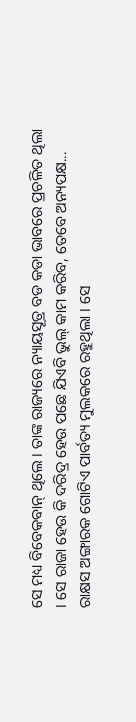ସେ ମଧ୍ୟ ବିବେକବାନ୍ ଥିଲେ । ତାଙ୍କ ରାଜ୍ୟରେ ନ୍ୟାୟସୂତ୍ର ବଡ କଡା ଭାବରେ ପ୍ରଚଳିତ ଥିଲା । ସେ ରାଜା ହେଉ କି ଦରିଦ୍ର ହେଉ ପଛେ ଯିଏବି ଭୁଲ୍ କାମ କରିବ, ତେବେ ଅନ୍ୟପକ୍ଷ...
ରାକ୍ଷସ ଅଙ୍ଗାରକ ଗୋଟିଏ ପାର୍ବତ୍ୟ ମୁଲକରେ ରହୁଥିଲା । ସେ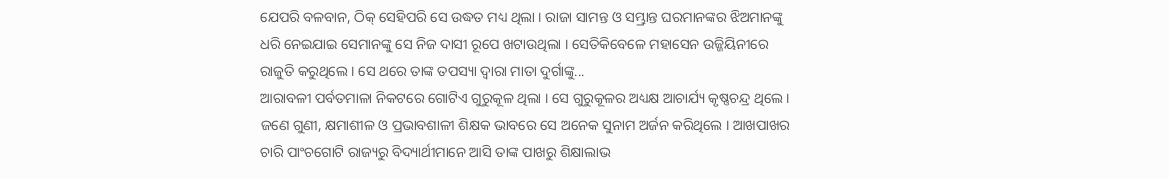ଯେପରି ବଳବାନ, ଠିକ୍ ସେହିପରି ସେ ଉଦ୍ଧତ ମଧ୍ୟ ଥିଲା । ରାଜା ସାମନ୍ତ ଓ ସମ୍ଭ୍ରାନ୍ତ ଘରମାନଙ୍କର ଝିଅମାନଙ୍କୁ ଧରି ନେଇଯାଇ ସେମାନଙ୍କୁ ସେ ନିଜ ଦାସୀ ରୂପେ ଖଟାଉଥିଲା । ସେତିକିବେଳେ ମହାସେନ ଉଜ୍ଜିୟିନୀରେ ରାଜୁତି କରୁଥିଲେ । ସେ ଥରେ ତାଙ୍କ ତପସ୍ୟା ଦ୍ୱାରା ମାତା ଦୁର୍ଗାଙ୍କୁ...
ଆରାବଳୀ ପର୍ବତମାଳା ନିକଟରେ ଗୋଟିଏ ଗୁରୁକୂଳ ଥିଲା । ସେ ଗୁରୁକୂଳର ଅଧ୍ୟକ୍ଷ ଆଚାର୍ଯ୍ୟ କୃଷ୍ଣଚନ୍ଦ୍ର ଥିଲେ । ଜଣେ ଗୁଣୀ, କ୍ଷମାଶୀଳ ଓ ପ୍ରଭାବଶାଳୀ ଶିକ୍ଷକ ଭାବରେ ସେ ଅନେକ ସୁନାମ ଅର୍ଜନ କରିଥିଲେ । ଆଖପାଖର ଚାରି ପାଂଚଗୋଟି ରାଜ୍ୟରୁ ବିଦ୍ୟାର୍ଥୀମାନେ ଆସି ତାଙ୍କ ପାଖରୁ ଶିକ୍ଷାଲାଭ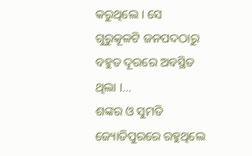କରୁଥିଲେ । ସେ ଗୁରୁକୂଳଟି ଜନପଦଠାରୁ ବହୁତ ଦୂରରେ ଅବସ୍ଥିତ ଥିଲା ।...
ଶଙ୍କର ଓ ସୁମତି ଜ୍ୟୋତିପୁରରେ ରହୁଥିଲେ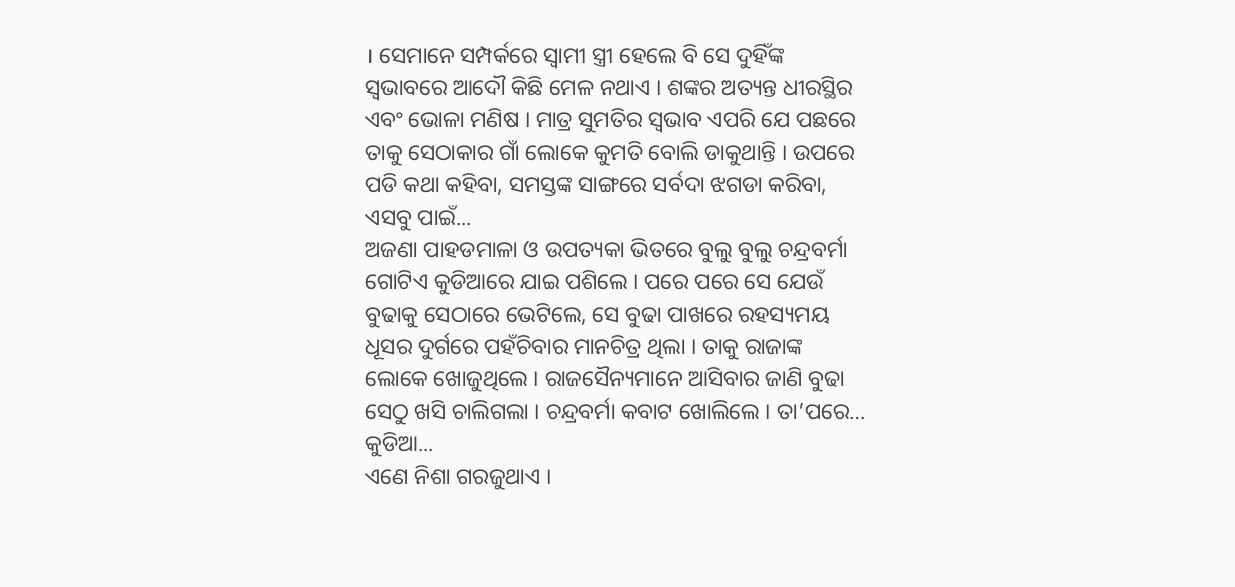। ସେମାନେ ସମ୍ପର୍କରେ ସ୍ୱାମୀ ସ୍ତ୍ରୀ ହେଲେ ବି ସେ ଦୁହିଁଙ୍କ ସ୍ୱଭାବରେ ଆଦୌ କିଛି ମେଳ ନଥାଏ । ଶଙ୍କର ଅତ୍ୟନ୍ତ ଧୀରସ୍ଥିର ଏବଂ ଭୋଳା ମଣିଷ । ମାତ୍ର ସୁମତିର ସ୍ୱଭାବ ଏପରି ଯେ ପଛରେ ତାକୁ ସେଠାକାର ଗାଁ ଲୋକେ କୁମତି ବୋଲି ଡାକୁଥାନ୍ତି । ଉପରେ ପଡି କଥା କହିବା, ସମସ୍ତଙ୍କ ସାଙ୍ଗରେ ସର୍ବଦା ଝଗଡା କରିବା, ଏସବୁ ପାଇଁ...
ଅଜଣା ପାହଡମାଳା ଓ ଉପତ୍ୟକା ଭିତରେ ବୁଲୁ ବୁଲୁ ଚନ୍ଦ୍ରବର୍ମା ଗୋଟିଏ କୁଡିଆରେ ଯାଇ ପଶିଲେ । ପରେ ପରେ ସେ ଯେଉଁ ବୁଢାକୁ ସେଠାରେ ଭେଟିଲେ, ସେ ବୁଢା ପାଖରେ ରହସ୍ୟମୟ ଧୂସର ଦୁର୍ଗରେ ପହଁଚିବାର ମାନଚିତ୍ର ଥିଲା । ତାକୁ ରାଜାଙ୍କ ଲୋକେ ଖୋଜୁଥିଲେ । ରାଜସୈନ୍ୟମାନେ ଆସିବାର ଜାଣି ବୁଢା ସେଠୁ ଖସି ଚାଲିଗଲା । ଚନ୍ଦ୍ରବର୍ମା କବାଟ ଖୋଲିଲେ । ତା’ପରେ… କୁଡିଆ...
ଏଣେ ନିଶା ଗରଜୁଥାଏ ।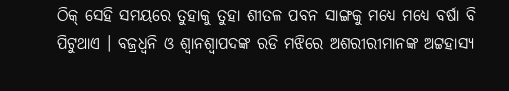ଠିକ୍ ସେହି ସମୟରେ ତୁହାକୁ ତୁହା ଶୀତଳ ପବନ ସାଙ୍ଗକୁ ମଧ୍ୟେ ମଧ୍ୟେ ବର୍ଷା ବି ପିଟୁଥାଏ । ବଜ୍ରଧ୍ୱନି ଓ ଶ୍ୱାନଶ୍ୱାପଦଙ୍କ ରଡି ମଝିରେ ଅଶରୀରୀମାନଙ୍କ ଅଟ୍ଟହାସ୍ୟ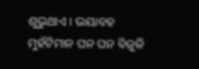ଶୁଭୁଥାଏ । ଭୟାବହ ମୁହଁଟିମାନ ଘନ ଘନ ବିଜୁଳି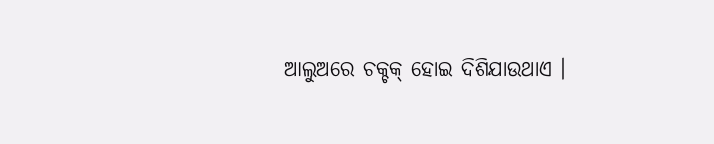ଆଲୁଅରେ ଚକ୍ଚକ୍ ହୋଇ ଦିଶିଯାଉଥାଏ ।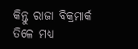କିନ୍ତୁ ରାଜା ବିକ୍ରମାର୍କ ତିଳେ ମଧ୍ୟ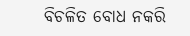ବିଚଳିତ ବୋଧ ନକରି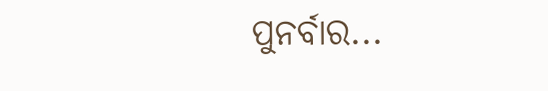ପୁନର୍ବାର...